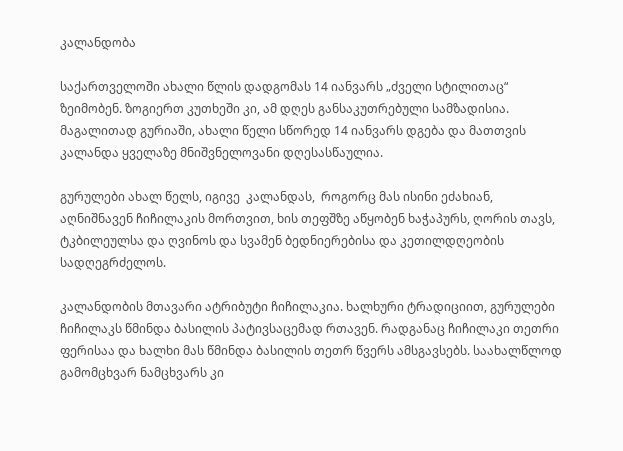კალანდობა

საქართველოში ახალი წლის დადგომას 14 იანვარს „ძველი სტილითაც“ ზეიმობენ. ზოგიერთ კუთხეში კი, ამ დღეს განსაკუთრებული სამზადისია. მაგალითად გურიაში, ახალი წელი სწორედ 14 იანვარს დგება და მათთვის კალანდა ყველაზე მნიშვნელოვანი დღესასწაულია.

გურულები ახალ წელს, იგივე  კალანდას,  როგორც მას ისინი ეძახიან,  აღნიშნავენ ჩიჩილაკის მორთვით, ხის თეფშზე აწყობენ ხაჭაპურს, ღორის თავს, ტკბილეულსა და ღვინოს და სვამენ ბედნიერებისა და კეთილდღეობის სადღეგრძელოს.

კალანდობის მთავარი ატრიბუტი ჩიჩილაკია. ხალხური ტრადიციით, გურულები ჩიჩილაკს წმინდა ბასილის პატივსაცემად რთავენ. რადგანაც ჩიჩილაკი თეთრი ფერისაა და ხალხი მას წმინდა ბასილის თეთრ წვერს ამსგავსებს. საახალწლოდ გამომცხვარ ნამცხვარს კი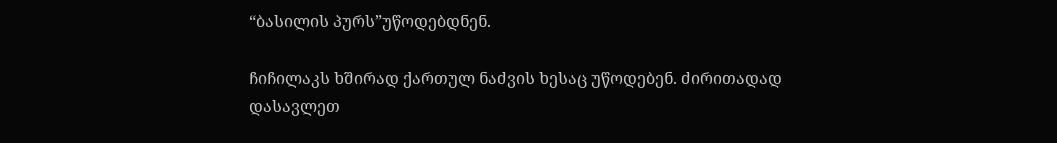“ბასილის პურს”უწოდებდნენ.

ჩიჩილაკს ხშირად ქართულ ნაძვის ხესაც უწოდებენ. ძირითადად დასავლეთ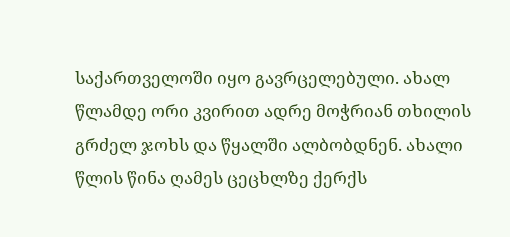საქართველოში იყო გავრცელებული. ახალ წლამდე ორი კვირით ადრე მოჭრიან თხილის გრძელ ჯოხს და წყალში ალბობდნენ. ახალი წლის წინა ღამეს ცეცხლზე ქერქს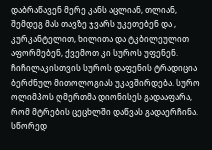დაბრაწავენ მერე კანს აცლიან, თლიან, შემდეგ მას თავზე ჯვარს უკეთებენ და , კურკანტელით, ხილითა და ტკბილეულით აფორმებენ, ქვემოთ კი სუროს უფენენ. ჩიჩილაკისთვის სუროს დაფენის ტრადიცია ბერძნულ მითოლოგიას უკავშირდება. სურო ოლიმპოს ღმერთმა დიონისეს გადააფარა, რომ მტრების ცეცხლში დაწვას გადაერჩინა. სწორედ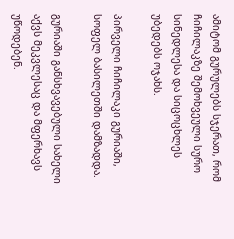ამიტომ გურულებს სჯერათ, რომ ჩიჩილაკზე შემოხვეული სურო სინედლესა და სიცოცხლეს უბედებს ოჯახს.

პირველი ჩიჩილაკი გურიაში, სოფელ ბასილეთში დამზადდა.

გურიაში განსხვავებული სახელი აქვს მეკვლესაც და მფერხავს უწოდებენ.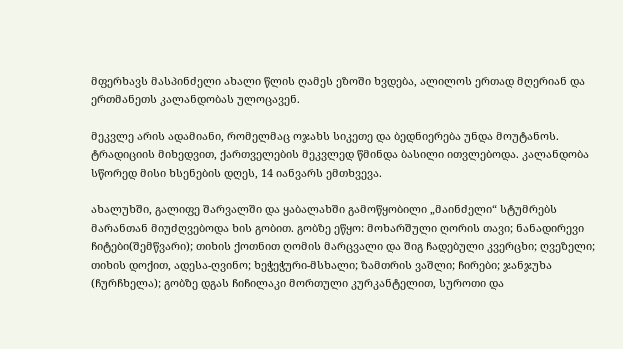მფერხავს მასპინძელი ახალი წლის ღამეს ეზოში ხვდება, ალილოს ერთად მღერიან და ერთმანეთს კალანდობას ულოცავენ.

მეკვლე არის ადამიანი, რომელმაც ოჯახს სიკეთე და ბედნიერება უნდა მოუტანოს. ტრადიციის მიხედვით, ქართველების მეკვლედ წმინდა ბასილი ითვლებოდა. კალანდობა სწორედ მისი ხსენების დღეს, 14 იანვარს ემთხვევა.

ახალუხში, გალიფე შარვალში და ყაბალახში გამოწყობილი „მაინძელი“ სტუმრებს მარანთან მიუძღვებოდა ხის გობით. გობზე ეწყო: მოხარშული ღორის თავი; ნანადირევი ჩიტები(შემწვარი); თიხის ქოთნით ღომის მარცვალი და შიგ ჩადებული კვერცხი; ღვეზელი; თიხის დოქით, ადესა-ღვინო; ხეჭეჭური-მსხალი; ზამთრის ვაშლი; ჩირები; ჯანჯუხა (ჩურჩხელა); გობზე დგას ჩიჩილაკი მორთული კურკანტელით, სუროთი და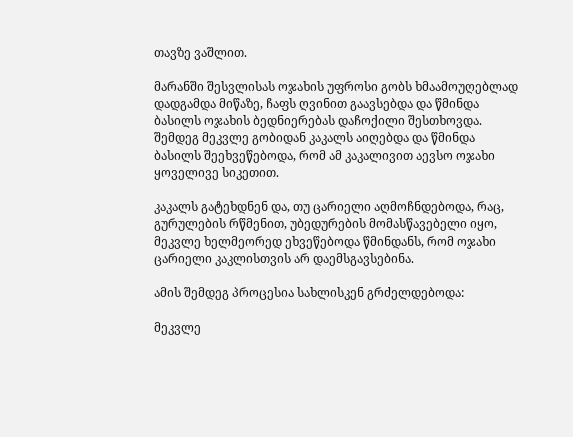თავზე ვაშლით.

მარანში შესვლისას ოჯახის უფროსი გობს ხმაამოუღებლად დადგამდა მიწაზე, ჩაფს ღვინით გაავსებდა და წმინდა ბასილს ოჯახის ბედნიერებას დაჩოქილი შესთხოვდა. შემდეგ მეკვლე გობიდან კაკალს აიღებდა და წმინდა ბასილს შეეხვეწებოდა, რომ ამ კაკალივით აევსო ოჯახი ყოველივე სიკეთით.

კაკალს გატეხდნენ და, თუ ცარიელი აღმოჩნდებოდა, რაც, გურულების რწმენით, უბედურების მომასწავებელი იყო, მეკვლე ხელმეორედ ეხვეწებოდა წმინდანს, რომ ოჯახი ცარიელი კაკლისთვის არ დაემსგავსებინა.

ამის შემდეგ პროცესია სახლისკენ გრძელდებოდა:

მეკვლე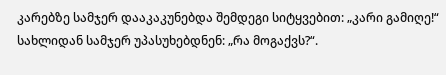კარებზე სამჯერ დააკაკუნებდა შემდეგი სიტყვებით: „კარი გამიღე!“ სახლიდან სამჯერ უპასუხებდნენ: „რა მოგაქვს?“.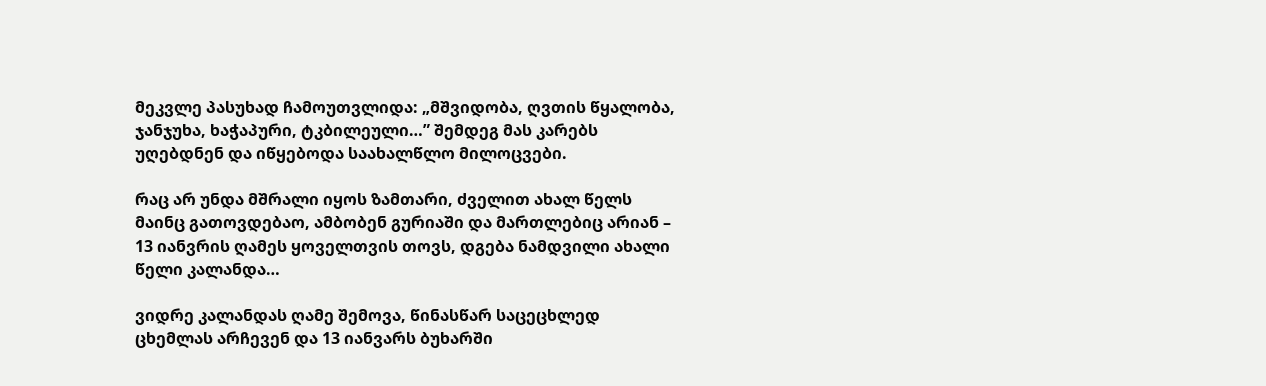მეკვლე პასუხად ჩამოუთვლიდა: „მშვიდობა, ღვთის წყალობა, ჯანჯუხა, ხაჭაპური, ტკბილეული…” შემდეგ მას კარებს უღებდნენ და იწყებოდა საახალწლო მილოცვები.

რაც არ უნდა მშრალი იყოს ზამთარი, ძველით ახალ წელს მაინც გათოვდებაო, ამბობენ გურიაში და მართლებიც არიან – 13 იანვრის ღამეს ყოველთვის თოვს, დგება ნამდვილი ახალი წელი კალანდა…

ვიდრე კალანდას ღამე შემოვა, წინასწარ საცეცხლედ ცხემლას არჩევენ და 13 იანვარს ბუხარში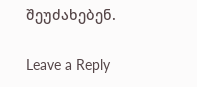შეუძახებენ.

Leave a Reply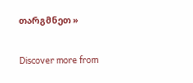თარგმნეთ »

Discover more from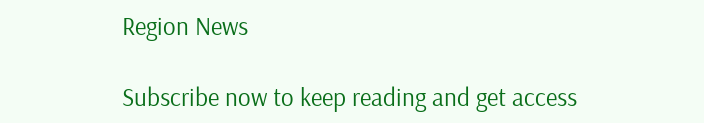Region News

Subscribe now to keep reading and get access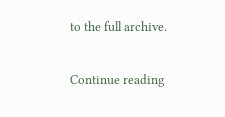to the full archive.

Continue reading